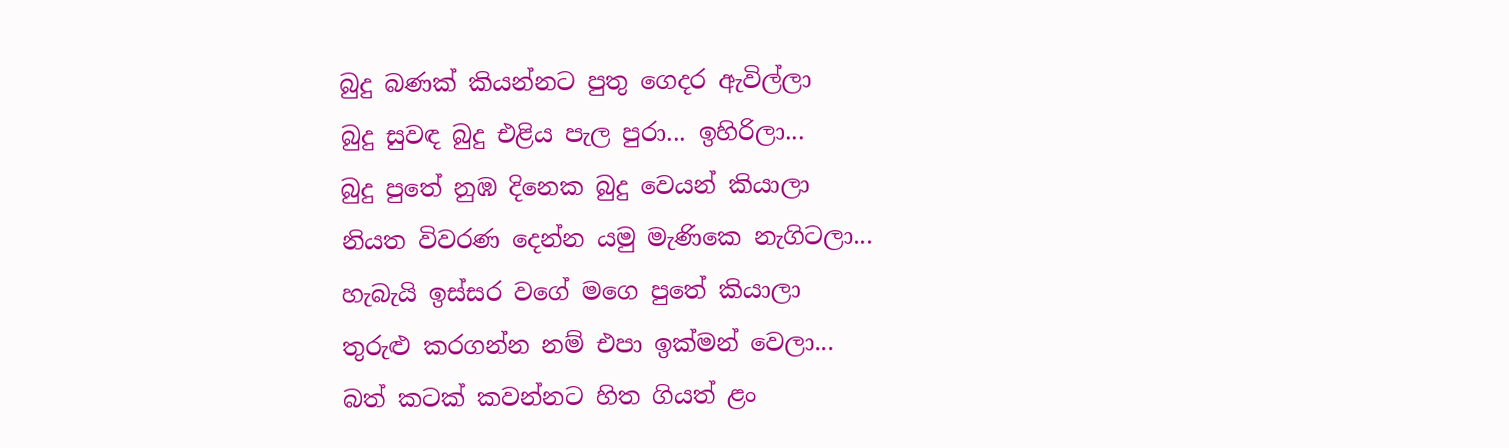බුදු බණක් කියන්නට පුතු ගෙදර ඇවිල්ලා
බුදු සුවඳ බුදු එළිය පැල පුරා... ඉහිරිලා...
බුදු පුතේ නුඹ දිනෙක බුදු වෙයන් කියාලා
නියත විවරණ දෙන්න යමු මැණිකෙ නැගිටලා...
හැබැයි ඉස්සර වගේ මගෙ පුතේ කියාලා
තුරුළු කරගන්න නම් එපා ඉක්මන් වෙලා...
බත් කටක් කවන්නට හිත ගියත් ළං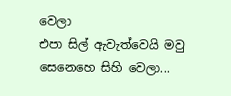වෙලා
එපා සිල් ඇවැත්වෙයි මවු සෙනෙහෙ සිහි වෙලා...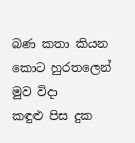බණ කතා කියන කොට හුරතලෙන් මුව විදා
කඳුළු පිස දුක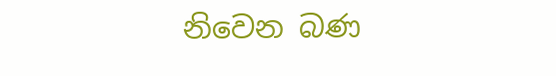නිවෙන බණ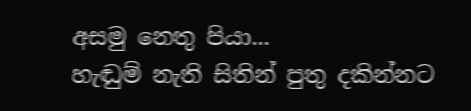අසමු නෙතු පියා...
හැඬුම් නැති සිතින් පුතු දකින්නට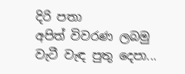දිරි පතා
අපිත් විවරණ ලබමු වැටී වැඳ පුතු දෙපා...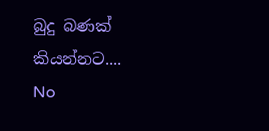බුදු බණක් කියන්නට....
No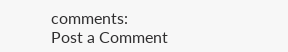comments:
Post a Comment